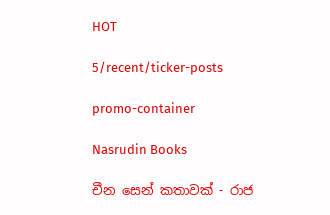HOT

5/recent/ticker-posts

promo-container

Nasrudin Books

චීන සෙන් කතාවක් - රාජ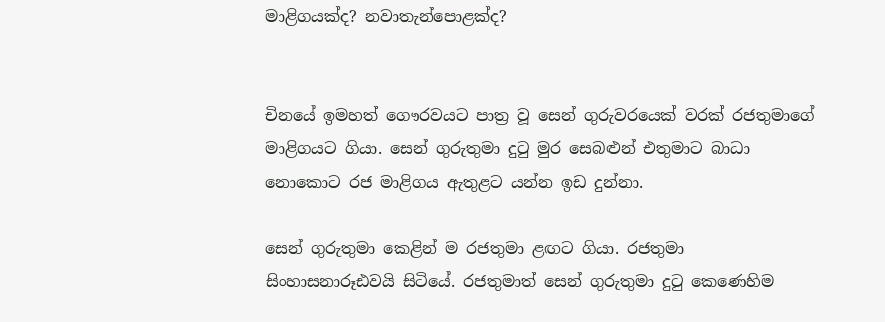මාළිගයක්ද? නවාතැන්පොළක්ද?


චිනයේ ඉමහත් ගෞරවයට පාත්‍ර වූ සෙන් ගුරුවරයෙක් වරක් රජතුමාගේ මාළිගයට ගියා. සෙන් ගුරුතුමා දුටු මුර සෙබළුන් එතුමාට බාධා නොකොට රජ මාළිගය ඇතුළට යන්න ඉඩ දුන්නා.

සෙන් ගුරුතුමා කෙළින් ම රජතුමා ළඟට ගියා. රජතුමා සිංහාසනාරූඪවයි සිටියේ. රජතුමාත් සෙන් ගුරුතුමා දුටු කෙණෙහිම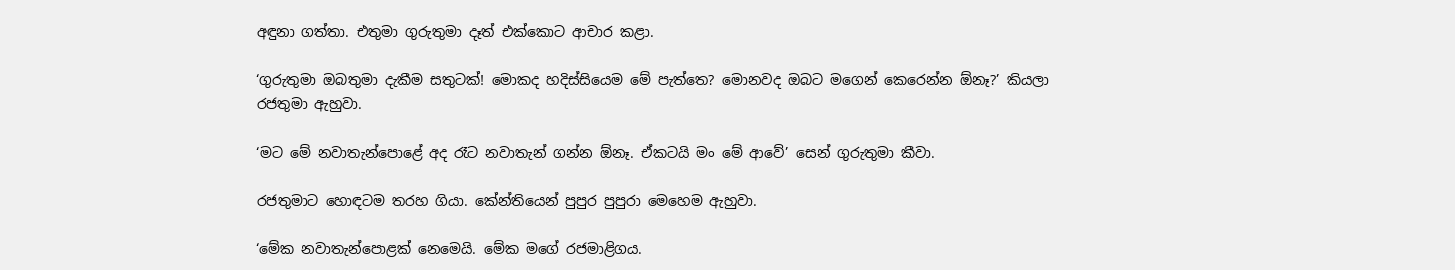අඳුනා ගත්තා. එතුමා ගුරුතුමා දෑත් එක්කොට ආචාර කළා.

‘ගුරුතුමා ඔබතුමා දැකීම සතුටක්! මොකද හදිස්සියෙම මේ පැත්තෙ? මොනවද ඔබට මගෙන් කෙරෙන්න ඕනෑ?’ කියලා රජතුමා ඇහුවා.

‘මට මේ නවාතැන්පොළේ අද රෑට නවාතැන් ගන්න ඕනෑ. ඒකටයි මං මේ ආවේ’ සෙන් ගුරුතුමා කීවා.

රජතුමාට හොඳටම තරහ ගියා. කේන්තියෙන් පුපුර පුපුරා මෙහෙම ඇහුවා.

‘මේක නවාතැන්පොළක් නෙමෙයි. මේක මගේ රජමාළිගය.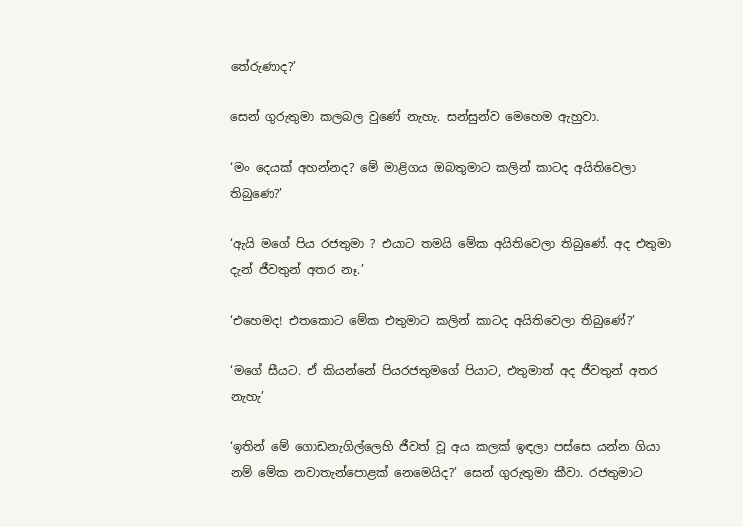තේරුණාද?’

සෙන් ගුරුතුමා කලබල වුණේ නැහැ. සන්සුන්ව මෙහෙම ඇහුවා.

‘මං දෙයක් අහන්නද? මේ මාළිගය ඔබතුමාට කලින් කාටද අයිතිවෙලා තිබුණෙ?’

‘ඇයි මගේ පිය රජතුමා ? එයාට තමයි මේක අයිතිවෙලා තිබුණේ. අද එතුමා දැන් ජීවතුන් අතර නෑ.’

‘එහෙමද! එතකොට මේක එතුමාට කලින් කාටද අයිතිවෙලා තිබුණේ?’

‘මගේ සීයට. ඒ කියන්නේ පියරජතුමගේ පියාට, එතුමාත් අද ජීවතුන් අතර නැහැ’

‘ඉතින් මේ ගොඩනැගිල්ලෙහි ජීවත් වූ අය කලක් ඉඳලා පස්ස‍ෙ යන්න ගියා නම් මේක නවාතැන්පොළක් නෙමෙයිද?’ සෙන් ගුරුතුමා කීවා. රජතුමාට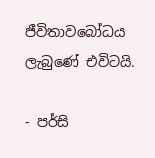ජීවිතාවබෝධය ලැබුණේ එවිටයි.

- පර්සි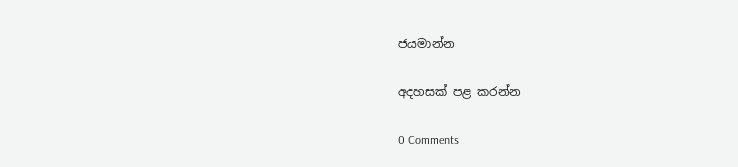ජයමාන්න

අදහසක් පළ කරන්න

0 Comments